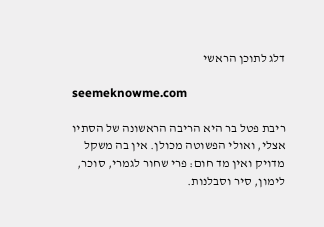דלג לתוכן הראשי

seemeknowme.com

ריבת פטל בר היא הריבה הראשונה של הסתיו אצלי, ואולי הפשוטה מכולן. אין בה משקל מדויק ואין מד חום: פרי שחור לגמרי, סוכר, לימון, סיר וסבלנות.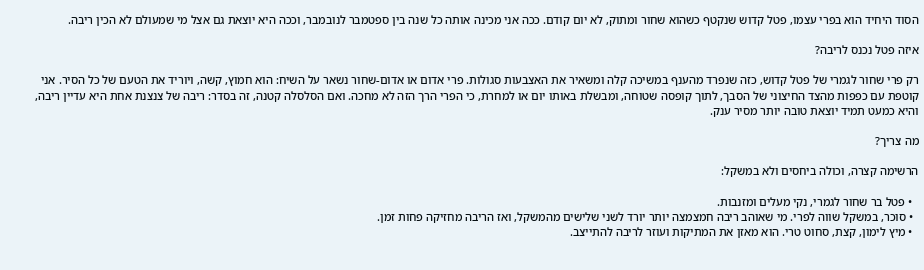הסוד היחיד הוא בפרי עצמו, פטל קדוש שנקטף כשהוא שחור ומתוק, לא יום קודם. ככה אני מכינה אותה כל שנה בין ספטמבר לנובמבר, וככה היא יוצאת גם אצל מי שמעולם לא הכין ריבה.

איזה פטל נכנס לריבה?

רק פרי שחור לגמרי של פטל קדוש, כזה שנפרד מהענף במשיכה קלה ומשאיר את האצבעות סגולות. פרי אדום או אדום-שחור נשאר על השיח: הוא חמוץ, קשה, ויוריד את הטעם של כל הסיר. אני קוטפת עם כפפות מהצד החיצוני של הסבך, לתוך קופסה שטוחה, ומבשלת באותו יום או למחרת, כי הפרי הרך הזה לא מחכה. ואם הסלסלה קטנה, זה בסדר: ריבה של צנצנת אחת היא עדיין ריבה, והיא כמעט תמיד יוצאת טובה יותר מסיר ענק.

מה צריך?

הרשימה קצרה, וכולה ביחסים ולא במשקל:

  • פטל בר שחור לגמרי, נקי מעלים ומזנבות.
  • סוכר, במשקל שווה לפרי. מי שאוהב ריבה חמצמצה יותר יורד לשני שלישים מהמשקל, ואז הריבה מחזיקה פחות זמן.
  • מיץ לימון, קצת, סחוט טרי. הוא מאזן את המתיקות ועוזר לריבה להתייצב.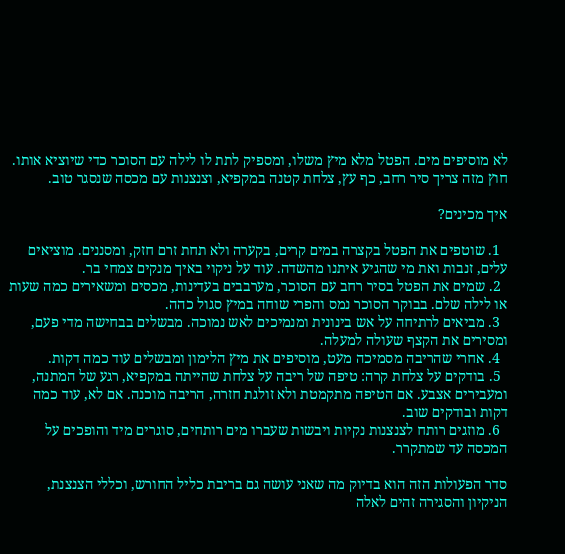לא מוסיפים מים. הפטל מלא מיץ משלו, ומספיק לתת לו לילה עם הסוכר כדי שיוציא אותו. חוץ מזה צריך סיר רחב, כף עץ, צלחת קטנה במקפיא, וצנצנות עם מכסה שנסגר טוב.

איך מכינים?

  1. שוטפים את הפטל בקצרה במים קרים, בקערה ולא תחת זרם חזק, ומסננים. מוציאים עלים, זנבות ואת מי שהגיע איתנו מהשדה. עוד על ניקוי באיך מנקים צמחי בר.
  2. שמים את הפטל בסיר רחב עם הסוכר, מערבבים בעדינות, מכסים ומשאירים כמה שעות או לילה שלם. בבוקר הסוכר נמס והפרי שוחה במיץ סגול כהה.
  3. מביאים לרתיחה על אש בינונית ומנמיכים לאש נמוכה. מבשלים בבחישה מדי פעם, ומסירים את הקצף שעולה למעלה.
  4. אחרי שהריבה מסמיכה מעט, מוסיפים את מיץ הלימון ומבשלים עוד כמה דקות.
  5. בודקים על צלחת קרה: טיפה של ריבה על צלחת שהייתה במקפיא, רגע של המתנה, ומעבירים אצבע. אם הטיפה מתקמטת ולא זולגת חזרה, הריבה מוכנה. אם לא, עוד כמה דקות ובודקים שוב.
  6. מוזגים רותח לצנצנות נקיות ויבשות שעברו מים רותחים, סוגרים מיד והופכים על המכסה עד שמתקרר.

סדר הפעולות הזה הוא בדיוק מה שאני עושה גם בריבת כליל החורש, וכללי הצנצנת, הניקיון והסגירה זהים לאלה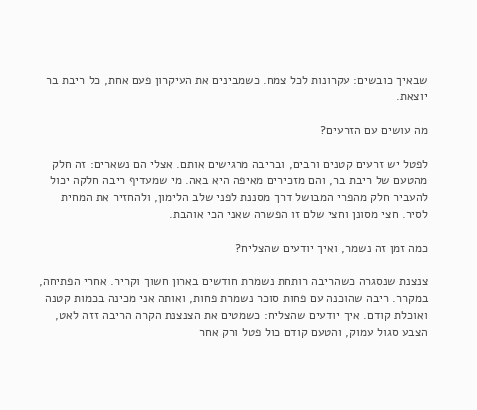שבאיך כובשים: עקרונות לכל צמח. כשמבינים את העיקרון פעם אחת, כל ריבת בר יוצאת.

מה עושים עם הזרעים?

לפטל יש זרעים קטנים ורבים, ובריבה מרגישים אותם. אצלי הם נשארים: זה חלק מהטעם של ריבת בר, והם מזכירים מאיפה היא באה. מי שמעדיף ריבה חלקה יכול להעביר חלק מהפרי המבושל דרך מסננת לפני שלב הלימון, ולהחזיר את המחית לסיר. חצי מסונן וחצי שלם זו הפשרה שאני הכי אוהבת.

כמה זמן זה נשמר, ואיך יודעים שהצליח?

צנצנת שנסגרה כשהריבה רותחת נשמרת חודשים בארון חשוך וקריר. אחרי הפתיחה, במקרר. ריבה שהוכנה עם פחות סוכר נשמרת פחות, ואותה אני מכינה בכמות קטנה ואוכלת קודם. איך יודעים שהצליח: כשמטים את הצנצנת הקרה הריבה זזה לאט, הצבע סגול עמוק, והטעם קודם כול פטל ורק אחר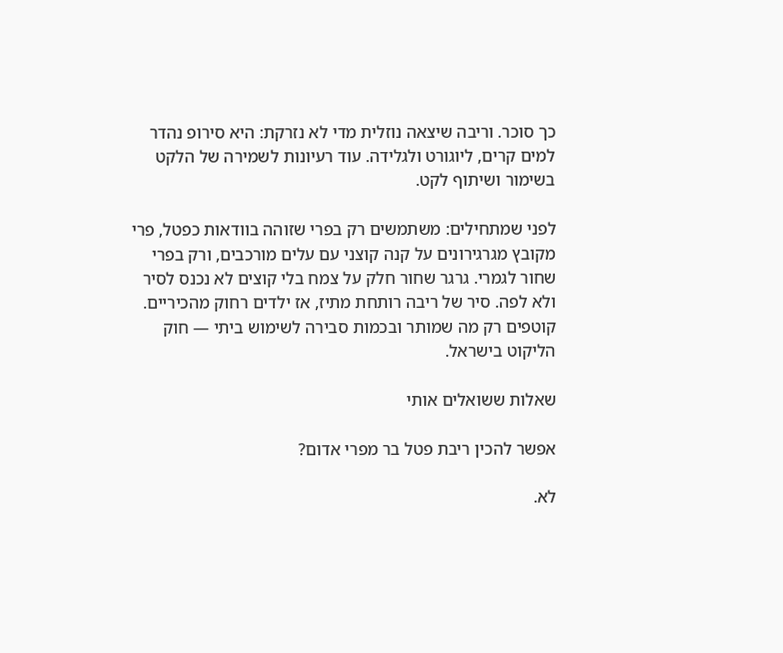כך סוכר. וריבה שיצאה נוזלית מדי לא נזרקת: היא סירופ נהדר למים קרים, ליוגורט ולגלידה. עוד רעיונות לשמירה של הלקט בשימור ושיתוף לקט.

לפני שמתחילים: משתמשים רק בפרי שזוהה בוודאות כפטל, פרי מקובץ מגרגירונים על קנה קוצני עם עלים מורכבים, ורק בפרי שחור לגמרי. גרגר שחור חלק על צמח בלי קוצים לא נכנס לסיר ולא לפה. סיר של ריבה רותחת מתיז, אז ילדים רחוק מהכיריים. קוטפים רק מה שמותר ובכמות סבירה לשימוש ביתי — חוק הליקוט בישראל.

שאלות ששואלים אותי

אפשר להכין ריבת פטל בר מפרי אדום?

לא.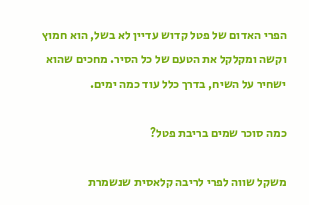הפרי האדום של פטל קדוש עדיין לא בשל, הוא חמוץ וקשה ומקלקל את הטעם של כל הסיר. מחכים שהוא ישחיר על השיח, בדרך כלל עוד כמה ימים.

כמה סוכר שמים בריבת פטל?

משקל שווה לפרי לריבה קלאסית שנשמרת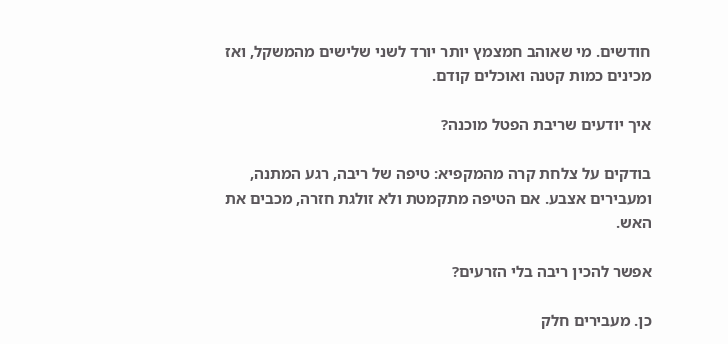חודשים. מי שאוהב חמצמץ יותר יורד לשני שלישים מהמשקל, ואז מכינים כמות קטנה ואוכלים קודם.

איך יודעים שריבת הפטל מוכנה?

בודקים על צלחת קרה מהמקפיא: טיפה של ריבה, רגע המתנה, ומעבירים אצבע. אם הטיפה מתקמטת ולא זולגת חזרה, מכבים את האש.

אפשר להכין ריבה בלי הזרעים?

כן. מעבירים חלק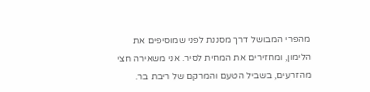מהפרי המבושל דרך מסננת לפני שמוסיפים את הלימון, ומחזירים את המחית לסיר. אני משאירה חצי מהזרעים, בשביל הטעם והמרקם של ריבת בר.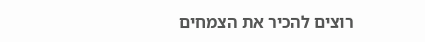רוצים להכיר את הצמחים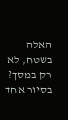האלה בשטח, לא רק במסך?
בסיור אחד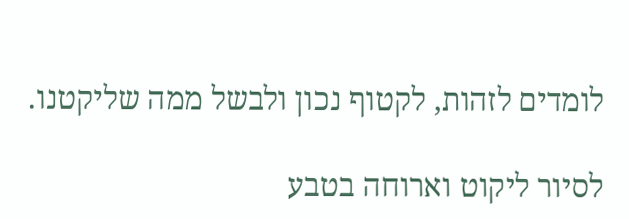לומדים לזהות, לקטוף נכון ולבשל ממה שליקטנו.

לסיור ליקוט וארוחה בטבע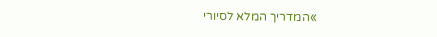»המדריך המלא לסיורי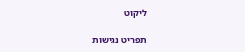ליקוט

תפריט נגישות